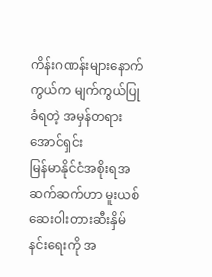ကိန်းဂဏန်းများနောက်ကွယ်က မျက်ကွယ်ပြုခံရတဲ့ အမှန်တရား
အောင်ရှင်း
မြန်မာနိုင်ငံအစိုးရအဆက်ဆက်ဟာ မူးယစ်ဆေးဝါးတားဆီးနှိမ်နင်းရေးကို အ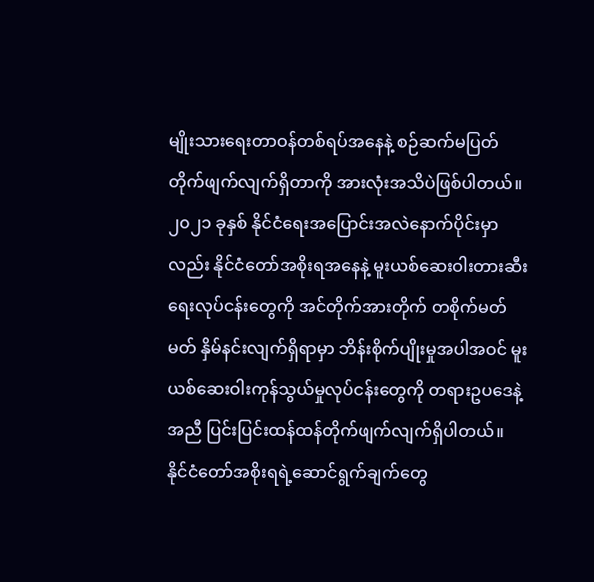မျိုးသားရေးတာဝန်တစ်ရပ်အနေနဲ့ စဉ်ဆက်မပြတ်တိုက်ဖျက်လျက်ရှိတာကို အားလုံးအသိပဲဖြစ်ပါတယ်။ ၂၀၂၁ ခုနှစ် နိုင်ငံရေးအပြောင်းအလဲနောက်ပိုင်းမှာလည်း နိုင်ငံတော်အစိုးရအနေနဲ့ မူးယစ်ဆေးဝါးတားဆီးရေးလုပ်ငန်းတွေကို အင်တိုက်အားတိုက် တစိုက်မတ်မတ် နှိမ်နင်းလျက်ရှိရာမှာ ဘိန်းစိုက်ပျိုးမှုအပါအဝင် မူးယစ်ဆေးဝါးကုန်သွယ်မှုလုပ်ငန်းတွေကို တရားဥပဒေနဲ့အညီ ပြင်းပြင်းထန်ထန်တိုက်ဖျက်လျက်ရှိပါတယ်။
နိုင်ငံတော်အစိုးရရဲ့ဆောင်ရွက်ချက်တွေ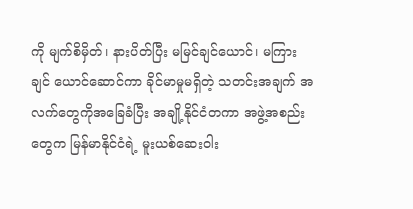ကို မျက်စိမှိတ်၊ နားပိတ်ပြီး မမြင်ချင်ယောင်၊ မကြားချင် ယောင်ဆောင်ကာ ခိုင်မာမှုမရှိတဲ့ သတင်းအချက် အလက်တွေကိုအခြေခံပြီး အချို့နိုင်ငံတကာ အဖွဲ့အစည်းတွေက မြန်မာနိုင်ငံရဲ့ မူးယစ်ဆေးဝါး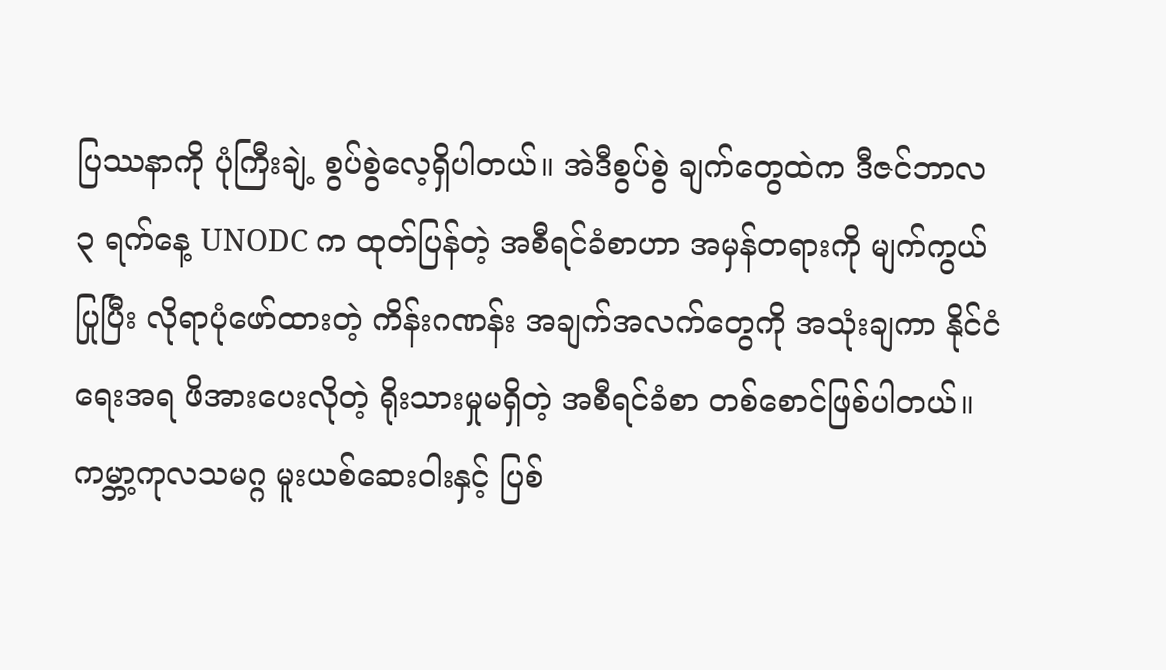ပြဿနာကို ပုံကြီးချဲ့ စွပ်စွဲလေ့ရှိပါတယ်။ အဲဒီစွပ်စွဲ ချက်တွေထဲက ဒီဇင်ဘာလ ၃ ရက်နေ့ UNODC က ထုတ်ပြန်တဲ့ အစီရင်ခံစာဟာ အမှန်တရားကို မျက်ကွယ်ပြုပြီး လိုရာပုံဖော်ထားတဲ့ ကိန်းဂဏန်း အချက်အလက်တွေကို အသုံးချကာ နိုင်ငံရေးအရ ဖိအားပေးလိုတဲ့ ရိုးသားမှုမရှိတဲ့ အစီရင်ခံစာ တစ်စောင်ဖြစ်ပါတယ်။
ကမ္ဘာ့ကုလသမဂ္ဂ မူးယစ်ဆေးဝါးနှင့် ပြစ်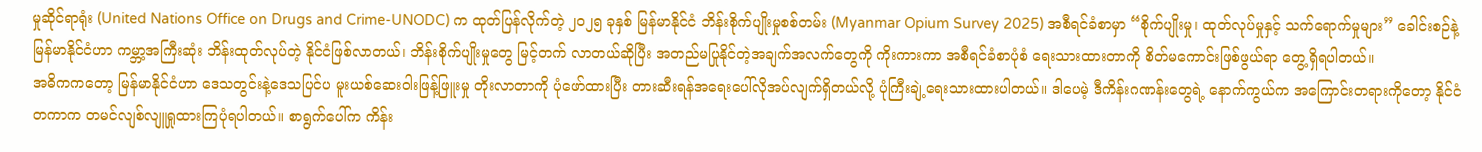မှုဆိုင်ရာရုံး (United Nations Office on Drugs and Crime-UNODC) က ထုတ်ပြန်လိုက်တဲ့ ၂၀၂၅ ခုနှစ် မြန်မာနိုင်ငံ ဘိန်းစိုက်ပျိုးမှုစစ်တမ်း (Myanmar Opium Survey 2025) အစီရင်ခံစာမှာ “စိုက်ပျိုးမှု၊ ထုတ်လုပ်မှုနှင့် သက်ရောက်မှုများ” ခေါင်းစဉ်နဲ့ မြန်မာနိုင်ငံဟာ ကမ္ဘာ့အကြီးဆုံး ဘိန်းထုတ်လုပ်တဲ့ နိုင်ငံဖြစ်လာတယ်၊ ဘိန်းစိုက်ပျိုးမှုတွေ မြင့်တက် လာတယ်ဆိုပြီး အတည်မပြုနိုင်တဲ့အချက်အလက်တွေကို ကိုးကားကာ အစီရင်ခံစာပုံစံ ရေးသားထားတာကို စိတ်မကောင်းဖြစ်ဖွယ်ရာ တွေ့ရှိရပါတယ်။
အဓိကကတော့ မြန်မာနိုင်ငံဟာ ဒေသတွင်းနဲ့ဒေသပြင်ပ မူးယစ်ဆေးဝါးဖြန့်ဖြူးမှု တိုးလာတာကို ပုံဖော်ထားပြီး တားဆီးရန်အရေးပေါ်လိုအပ်လျက်ရှိတယ်လို့ ပုံကြီးချဲ့ရေးသားထားပါတယ်။ ဒါပေမဲ့ ဒီကိန်းဂဏန်းတွေရဲ့ နောက်ကွယ်က အကြောင်းတရားကိုတော့ နိုင်ငံတကာက တမင်လျစ်လျူရှုထားကြပုံရပါတယ်။ စာရွက်ပေါ်က ကိန်း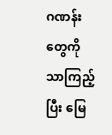ဂဏန်းတွေကို သာကြည့်ပြီး မြေ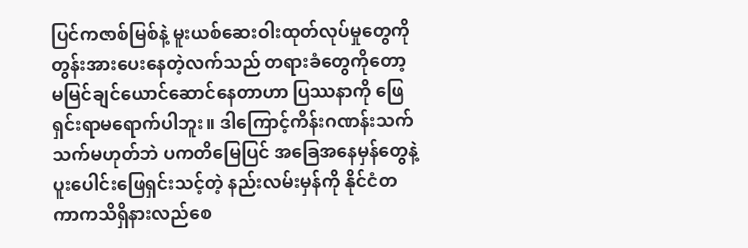ပြင်ကဇာစ်မြစ်နဲ့ မူးယစ်ဆေးဝါးထုတ်လုပ်မှုတွေကို တွန်းအားပေးနေတဲ့လက်သည် တရားခံတွေကိုတော့ မမြင်ချင်ယောင်ဆောင်နေတာဟာ ပြဿနာကို ဖြေရှင်းရာမရောက်ပါဘူး။ ဒါကြောင့်ကိန်းဂဏန်းသက်သက်မဟုတ်ဘဲ ပကတိမြေပြင် အခြေအနေမှန်တွေနဲ့ ပူးပေါင်းဖြေရှင်းသင့်တဲ့ နည်းလမ်းမှန်ကို နိုင်ငံတကာကသိရှိနားလည်စေ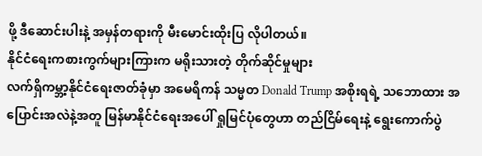ဖို့ ဒီဆောင်းပါးနဲ့ အမှန်တရားကို မီးမောင်းထိုးပြ လိုပါတယ်။
နိုင်ငံရေးကစားကွက်များကြားက မရိုးသားတဲ့ တိုက်ဆိုင်မှုများ
လက်ရှိကမ္ဘာ့နိုင်ငံရေးဇာတ်ခုံမှာ အမေရိကန် သမ္မတ Donald Trump အစိုးရရဲ့ သဘောထား အပြောင်းအလဲနဲ့အတူ မြန်မာနိုင်ငံရေးအပေါ် ရှုမြင်ပုံတွေဟာ တည်ငြိမ်ရေးနဲ့ ရွေးကောက်ပွဲ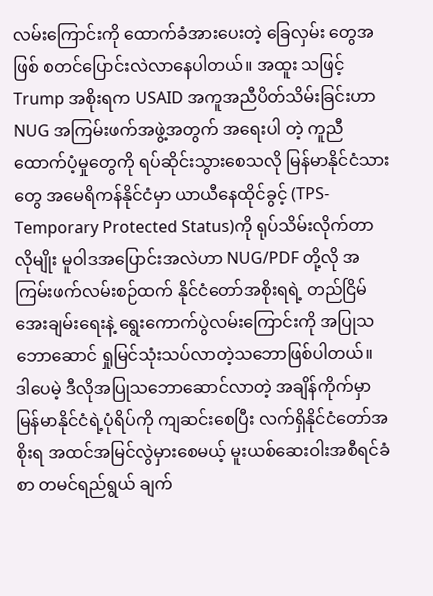လမ်းကြောင်းကို ထောက်ခံအားပေးတဲ့ ခြေလှမ်း တွေအဖြစ် စတင်ပြောင်းလဲလာနေပါတယ်။ အထူး သဖြင့် Trump အစိုးရက USAID အကူအညီပိတ်သိမ်းခြင်းဟာ NUG အကြမ်းဖက်အဖွဲ့အတွက် အရေးပါ တဲ့ ကူညီထောက်ပံ့မှုတွေကို ရပ်ဆိုင်းသွားစေသလို မြန်မာနိုင်ငံသားတွေ အမေရိကန်နိုင်ငံမှာ ယာယီနေထိုင်ခွင့် (TPS-Temporary Protected Status)ကို ရုပ်သိမ်းလိုက်တာလိုမျိုး မူဝါဒအပြောင်းအလဲဟာ NUG/PDF တို့လို အကြမ်းဖက်လမ်းစဉ်ထက် နိုင်ငံတော်အစိုးရရဲ့ တည်ငြိမ်အေးချမ်းရေးနဲ့ ရွေးကောက်ပွဲလမ်းကြောင်းကို အပြုသဘောဆောင် ရှုမြင်သုံးသပ်လာတဲ့သဘောဖြစ်ပါတယ်။
ဒါပေမဲ့ ဒီလိုအပြုသဘောဆောင်လာတဲ့ အချိန်ကိုက်မှာ မြန်မာနိုင်ငံရဲ့ပုံရိပ်ကို ကျဆင်းစေပြီး လက်ရှိနိုင်ငံတော်အစိုးရ အထင်အမြင်လွဲမှားစေမယ့် မူးယစ်ဆေးဝါးအစီရင်ခံစာ တမင်ရည်ရွယ် ချက်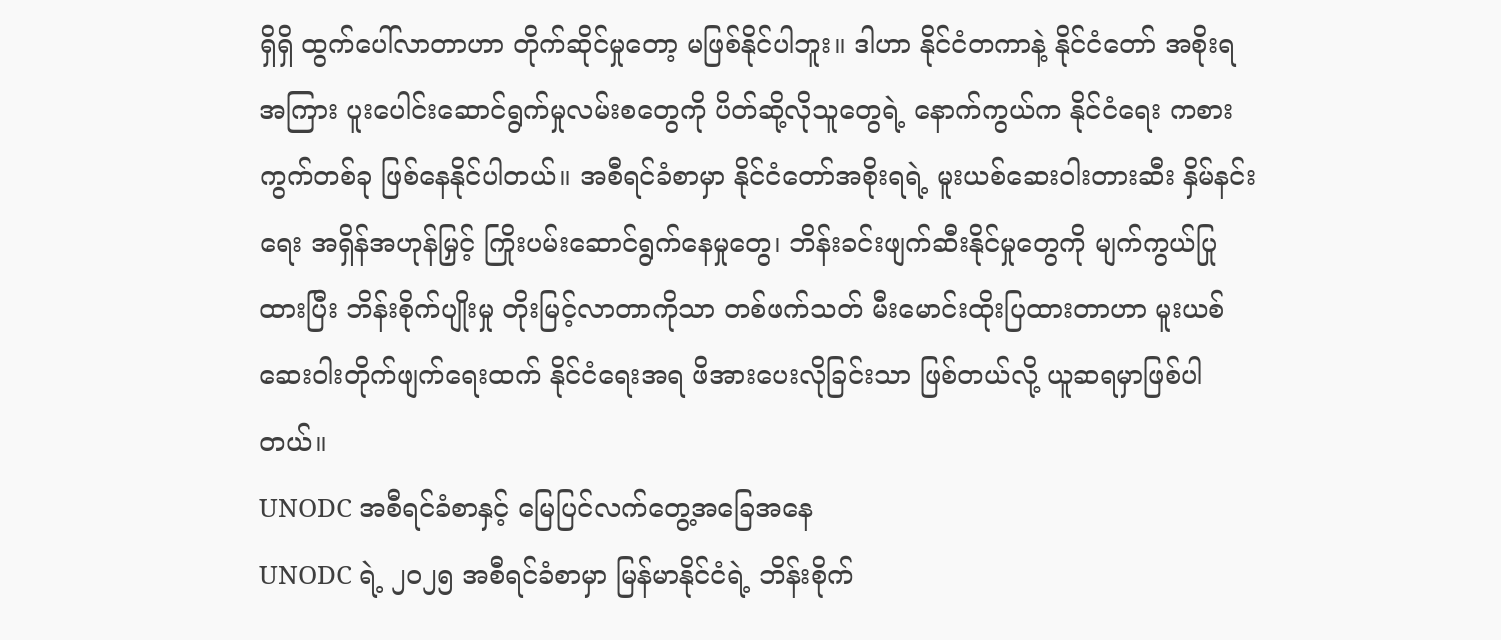ရှိရှိ ထွက်ပေါ်လာတာဟာ တိုက်ဆိုင်မှုတော့ မဖြစ်နိုင်ပါဘူး။ ဒါဟာ နိုင်ငံတကာနဲ့ နိုင်ငံတော် အစိုးရအကြား ပူးပေါင်းဆောင်ရွက်မှုလမ်းစတွေကို ပိတ်ဆို့လိုသူတွေရဲ့ နောက်ကွယ်က နိုင်ငံရေး ကစားကွက်တစ်ခု ဖြစ်နေနိုင်ပါတယ်။ အစီရင်ခံစာမှာ နိုင်ငံတော်အစိုးရရဲ့ မူးယစ်ဆေးဝါးတားဆီး နှိမ်နင်းရေး အရှိန်အဟုန်မြှင့် ကြိုးပမ်းဆောင်ရွက်နေမှုတွေ၊ ဘိန်းခင်းဖျက်ဆီးနိုင်မှုတွေကို မျက်ကွယ်ပြုထားပြီး ဘိန်းစိုက်ပျိုးမှု တိုးမြင့်လာတာကိုသာ တစ်ဖက်သတ် မီးမောင်းထိုးပြထားတာဟာ မူးယစ် ဆေးဝါးတိုက်ဖျက်ရေးထက် နိုင်ငံရေးအရ ဖိအားပေးလိုခြင်းသာ ဖြစ်တယ်လို့ ယူဆရမှာဖြစ်ပါတယ်။
UNODC အစီရင်ခံစာနှင့် မြေပြင်လက်တွေ့အခြေအနေ
UNODC ရဲ့ ၂၀၂၅ အစီရင်ခံစာမှာ မြန်မာနိုင်ငံရဲ့ ဘိန်းစိုက်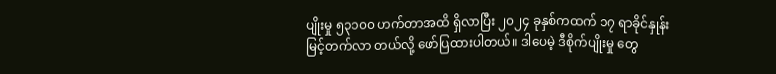ပျိုးမှု ၅၃၁၀၀ ဟက်တာအထိ ရှိလာပြီး ၂၀၂၄ ခုနှစ်ကထက် ၁၇ ရာခိုင်နှုန်း မြင့်တက်လာ တယ်လို့ ဖော်ပြထားပါတယ်။ ဒါပေမဲ့ ဒီစိုက်ပျိုးမှု တွေ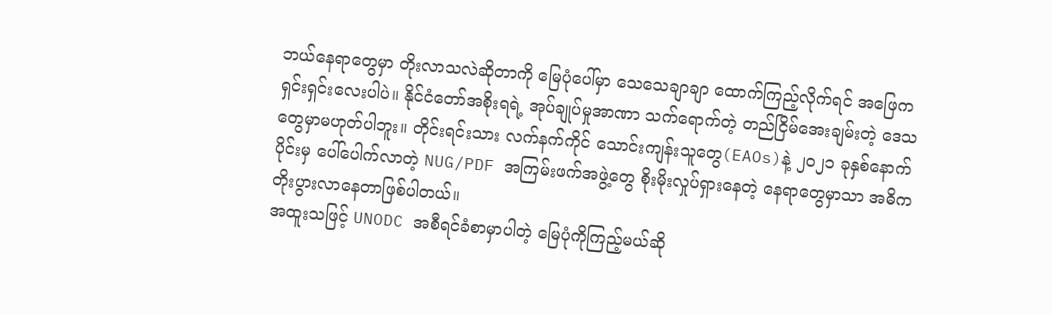ဘယ်နေရာတွေမှာ တိုးလာသလဲဆိုတာကို မြေပုံပေါ်မှာ သေသေချာချာ ထောက်ကြည့်လိုက်ရင် အဖြေကရှင်းရှင်းလေးပါပဲ။ နိုင်ငံတော်အစိုးရရဲ့ အုပ်ချုပ်မှုအာဏာ သက်ရောက်တဲ့ တည်ငြိမ်အေးချမ်းတဲ့ ဒေသတွေမှာမဟုတ်ပါဘူး။ တိုင်းရင်းသား လက်နက်ကိုင် သောင်းကျန်းသူတွေ(EAOs)နဲ့ ၂၀၂၁ ခုနှစ်နောက်ပိုင်းမှ ပေါ်ပေါက်လာတဲ့ NUG/PDF အကြမ်းဖက်အဖွဲ့တွေ စိုးမိုးလှုပ်ရှားနေတဲ့ နေရာတွေမှာသာ အဓိကတိုးပွားလာနေတာဖြစ်ပါတယ်။
အထူးသဖြင့် UNODC အစီရင်ခံစာမှာပါတဲ့ မြေပုံကိုကြည့်မယ်ဆို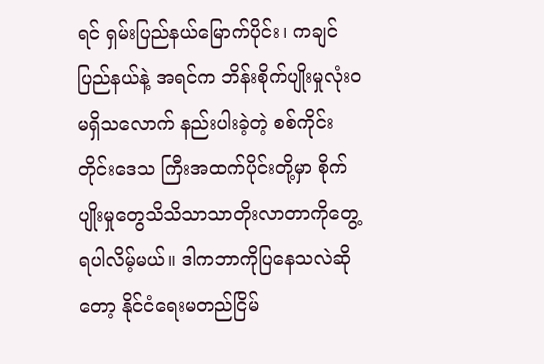ရင် ရှမ်းပြည်နယ်မြောက်ပိုင်း၊ ကချင်ပြည်နယ်နဲ့ အရင်က ဘိန်းစိုက်ပျိုးမှုလုံးဝမရှိသလောက် နည်းပါးခဲ့တဲ့ စစ်ကိုင်းတိုင်းဒေသ ကြီးအထက်ပိုင်းတို့မှာ စိုက်ပျိုးမှုတွေသိသိသာသာတိုးလာတာကိုတွေ့ရပါလိမ့်မယ်။ ဒါကဘာကိုပြနေသလဲဆိုတော့ နိုင်ငံရေးမတည်ငြိမ်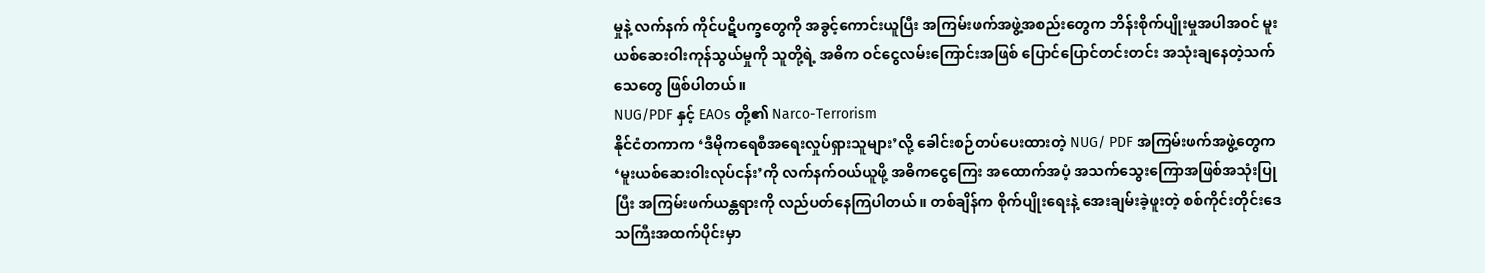မှုနဲ့ လက်နက် ကိုင်ပဋိပက္ခတွေကို အခွင့်ကောင်းယူပြီး အကြမ်းဖက်အဖွဲ့အစည်းတွေက ဘိန်းစိုက်ပျိုးမှုအပါအဝင် မူးယစ်ဆေးဝါးကုန်သွယ်မှုကို သူတို့ရဲ့ အဓိက ဝင်ငွေလမ်းကြောင်းအဖြစ် ပြောင်ပြောင်တင်းတင်း အသုံးချနေတဲ့သက်သေတွေ ဖြစ်ပါတယ်။
NUG/PDF နှင့် EAOs တို့၏ Narco-Terrorism
နိုင်ငံတကာက ‘ဒီမိုကရေစီအရေးလှုပ်ရှားသူများ’လို့ ခေါင်းစဉ်တပ်ပေးထားတဲ့ NUG/ PDF အကြမ်းဖက်အဖွဲ့တွေက ‘မူးယစ်ဆေးဝါးလုပ်ငန်း’ကို လက်နက်ဝယ်ယူဖို့ အဓိကငွေကြေး အထောက်အပံ့ အသက်သွေးကြောအဖြစ်အသုံးပြုပြီး အကြမ်းဖက်ယန္တရားကို လည်ပတ်နေကြပါတယ်။ တစ်ချိန်က စိုက်ပျိုးရေးနဲ့ အေးချမ်းခဲ့ဖူးတဲ့ စစ်ကိုင်းတိုင်းဒေသကြီးအထက်ပိုင်းမှာ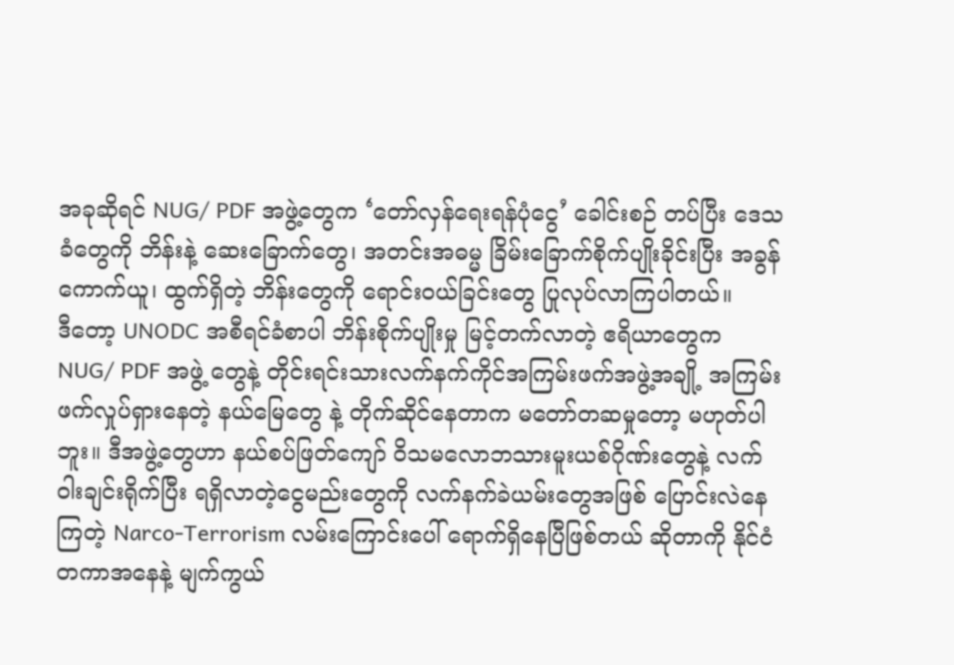အခုဆိုရင် NUG/ PDF အဖွဲ့တွေက ‘တော်လှန်ရေးရန်ပုံငွေ’ ခေါင်းစဉ် တပ်ပြီး ဒေသခံတွေကို ဘိန်းနဲ့ ဆေးခြောက်တွေ၊ အတင်းအဓမ္မ ခြိမ်းခြောက်စိုက်ပျိုးခိုင်းပြီး အခွန်ကောက်ယူ၊ ထွက်ရှိတဲ့ ဘိန်းတွေကို ရောင်းဝယ်ခြင်းတွေ ပြုလုပ်လာကြပါတယ်။
ဒီတော့ UNODC အစီရင်ခံစာပါ ဘိန်းစိုက်ပျိုးမှု မြင့်တက်လာတဲ့ ဧရိယာတွေက NUG/ PDF အဖွဲ့ တွေနဲ့ တိုင်းရင်းသားလက်နက်ကိုင်အကြမ်းဖက်အဖွဲ့အချို့ အကြမ်းဖက်လှုပ်ရှားနေတဲ့ နယ်မြေတွေ နဲ့ တိုက်ဆိုင်နေတာက မတော်တဆမှုတော့ မဟုတ်ပါဘူး။ ဒီအဖွဲ့တွေဟာ နယ်စပ်ဖြတ်ကျော် ဝိသမလောဘသားမူးယစ်ဂိုဏ်းတွေနဲ့ လက်ဝါးချင်းရိုက်ပြီး ရရှိလာတဲ့ငွေမည်းတွေကို လက်နက်ခဲယမ်းတွေအဖြစ် ပြောင်းလဲနေကြတဲ့ Narco-Terrorism လမ်းကြောင်းပေါ် ရောက်ရှိနေပြီဖြစ်တယ် ဆိုတာကို နိုင်ငံတကာအနေနဲ့ မျက်ကွယ်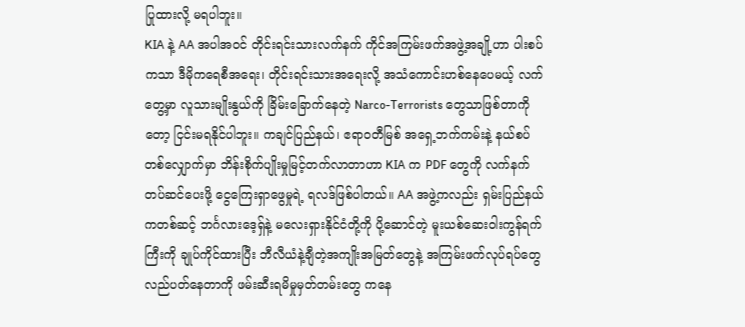ပြုထားလို့ မရပါဘူး။
KIA နဲ့ AA အပါအဝင် တိုင်းရင်းသားလက်နက် ကိုင်အကြမ်းဖက်အဖွဲ့အချို့ဟာ ပါးစပ်ကသာ ဒီမိုကရေစီအရေး၊ တိုင်းရင်းသားအရေးလို့ အသံကောင်းဟစ်နေပေမယ့် လက်တွေ့မှာ လူသားမျိုးနွယ်ကို ခြိမ်းခြောက်နေတဲ့ Narco-Terrorists တွေသာဖြစ်တာကိုတော့ ငြင်းမရနိုင်ပါဘူး။ ကချင်ပြည်နယ်၊ ဧရာဝတီမြစ် အရှေ့ဘက်ကမ်းနဲ့ နယ်စပ် တစ်လျှောက်မှာ ဘိန်းစိုက်ပျိုးမှုမြင့်တက်လာတာဟာ KIA က PDF တွေကို လက်နက်တပ်ဆင်ပေးဖို့ ငွေကြေးရှာဖွေမှုရဲ့ ရလဒ်ဖြစ်ပါတယ်။ AA အဖွဲ့ကလည်း ရှမ်းပြည်နယ်ကတစ်ဆင့် ဘင်္ဂလားဒေ့ရှ်နဲ့ မလေးရှားနိုင်ငံတို့ကို ပို့ဆောင်တဲ့ မူးယစ်ဆေးဝါးကွန်ရက်ကြီးကို ချုပ်ကိုင်ထားပြီး ဘီလီယံနဲ့ချီတဲ့အကျိုးအမြတ်တွေနဲ့ အကြမ်းဖက်လုပ်ရပ်တွေ လည်ပတ်နေတာကို ဖမ်းဆီးရမိမှုမှတ်တမ်းတွေ ကနေ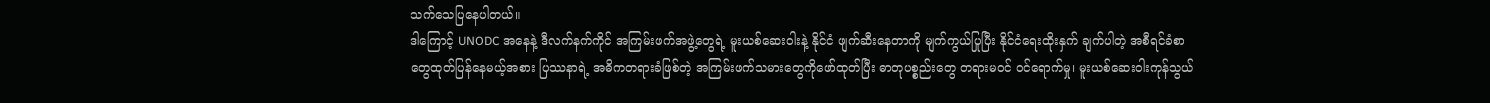သက်သေပြနေပါတယ်။
ဒါကြောင့် UNODC အနေနဲ့ ဒီလက်နက်ကိုင် အကြမ်းဖက်အဖွဲ့တွေရဲ့ မူးယစ်ဆေးဝါးနဲ့ နိုင်ငံ ဖျက်ဆီးနေတာကို မျက်ကွယ်ပြုပြီး နိုင်ငံရေးထိုးနှက် ချက်ပါတဲ့ အစီရင်ခံစာတွေထုတ်ပြန်နေမယ့်အစား ပြဿနာရဲ့ အဓိကတရားခံဖြစ်တဲ့ အကြမ်းဖက်သမားတွေကိုဖော်ထုတ်ပြီး ဓာတုပစ္စည်းတွေ တရားမဝင် ဝင်ရောက်မှု၊ မူးယစ်ဆေးဝါးကုန်သွယ်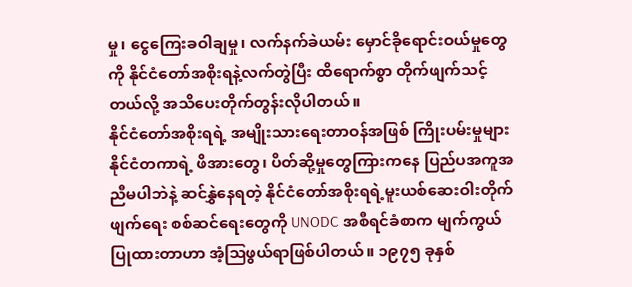မှု၊ ငွေကြေးခဝါချမှု၊ လက်နက်ခဲယမ်း မှောင်ခိုရောင်းဝယ်မှုတွေကို နိုင်ငံတော်အစိုးရနဲ့လက်တွဲပြီး ထိရောက်စွာ တိုက်ဖျက်သင့်တယ်လို့ အသိပေးတိုက်တွန်းလိုပါတယ်။
နိုင်ငံတော်အစိုးရရဲ့ အမျိုးသားရေးတာဝန်အဖြစ် ကြိုးပမ်းမှုများ
နိုင်ငံတကာရဲ့ ဖိအားတွေ၊ ပိတ်ဆို့မှုတွေကြားကနေ ပြည်ပအကူအညီမပါဘဲနဲ့ ဆင်နွှဲနေရတဲ့ နိုင်ငံတော်အစိုးရရဲ့မူးယစ်ဆေးဝါးတိုက်ဖျက်ရေး စစ်ဆင်ရေးတွေကို UNODC အစီရင်ခံစာက မျက်ကွယ်ပြုထားတာဟာ အံ့ဩဖွယ်ရာဖြစ်ပါတယ်။ ၁၉၇၅ ခုနှစ်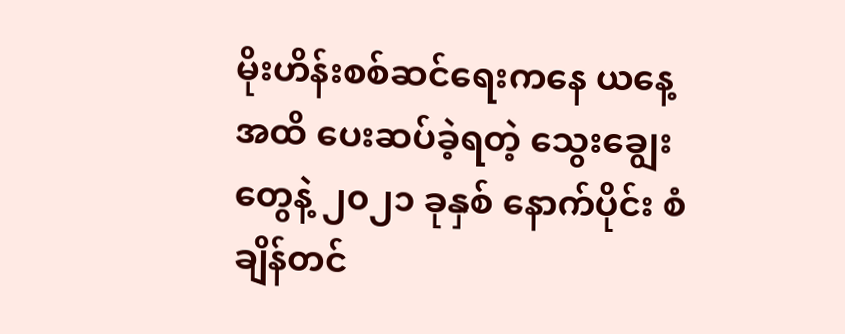မိုးဟိန်းစစ်ဆင်ရေးကနေ ယနေ့အထိ ပေးဆပ်ခဲ့ရတဲ့ သွေးချွေးတွေနဲ့ ၂၀၂၁ ခုနှစ် နောက်ပိုင်း စံချိန်တင်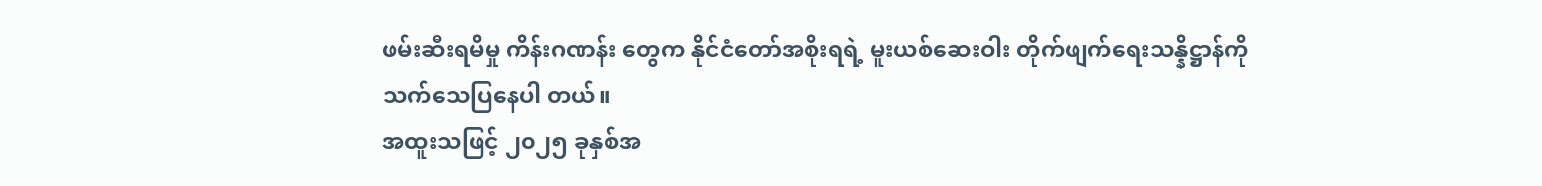ဖမ်းဆီးရမိမှု ကိန်းဂဏန်း တွေက နိုင်ငံတော်အစိုးရရဲ့ မူးယစ်ဆေးဝါး တိုက်ဖျက်ရေးသန္နိဋ္ဌာန်ကို သက်သေပြနေပါ တယ်။
အထူးသဖြင့် ၂၀၂၅ ခုနှစ်အ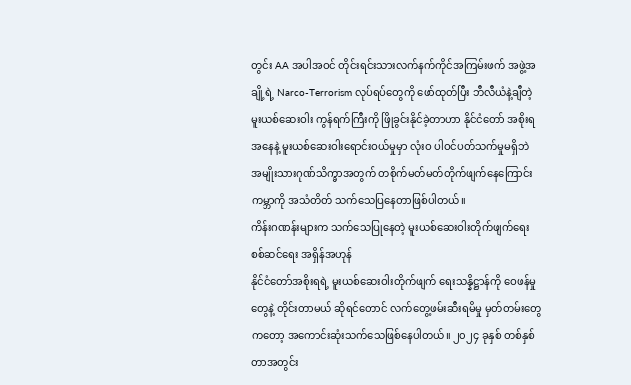တွင်း AA အပါအဝင် တိုင်းရင်းသားလက်နက်ကိုင်အကြမ်းဖက် အဖွဲ့အချို့ရဲ့ Narco-Terrorism လုပ်ရပ်တွေကို ဖော်ထုတ်ပြီး ဘီလီယံနဲ့ချီတဲ့ မူးယစ်ဆေးဝါး ကွန်ရက်ကြီးကို ဖြိုခွင်းနိုင်ခဲ့တာဟာ နိုင်ငံတော် အစိုးရအနေနဲ့ မူးယစ်ဆေးဝါးရောင်းဝယ်မှုမှာ လုံးဝ ပါဝင်ပတ်သက်မှုမရှိဘဲ အမျိုးသားဂုဏ်သိက္ခာအတွက် တစိုက်မတ်မတ်တိုက်ဖျက်နေကြောင်း ကမ္ဘာကို အသံတိတ် သက်သေပြနေတာဖြစ်ပါတယ်။
ကိန်းဂဏန်းများက သက်သေပြုနေတဲ့ မူးယစ်ဆေးဝါးတိုက်ဖျက်ရေးစစ်ဆင်ရေး အရှိန်အဟုန်
နိုင်ငံတော်အစိုးရရဲ့ မူးယစ်ဆေးဝါးတိုက်ဖျက် ရေးသန္နိဋ္ဌာန်ကို ဝေဖန်မှုတွေနဲ့ တိုင်းတာမယ် ဆိုရင်တောင် လက်တွေ့ဖမ်းဆီးရမိမှု မှတ်တမ်းတွေကတော့ အကောင်းဆုံးသက်သေဖြစ်နေပါတယ်။ ၂၀၂၄ ခုနှစ် တစ်နှစ်တာအတွင်း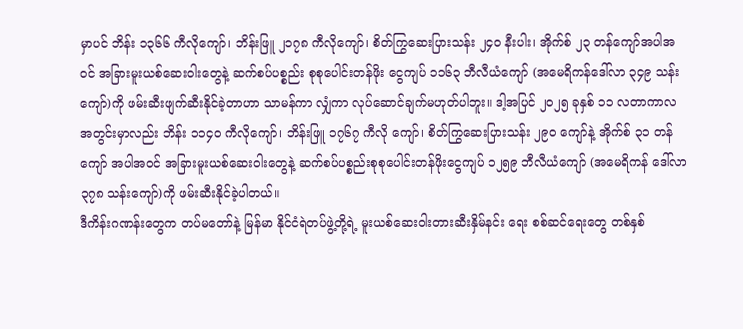မှာပင် ဘိန်း ၁၃၆၆ ကီလိုကျော်၊ ဘိန်းဖြူ ၂၁၇၈ ကီလိုကျော်၊ စိတ်ကြွဆေးပြားသန်း ၂၄၀ နီးပါး၊ အိုက်စ် ၂၃ တန်ကျော်အပါအဝင် အခြားမူးယစ်ဆေးဝါးတွေနဲ့ ဆက်စပ်ပစ္စည်း စုစုပေါင်းတန်ဖိုး ငွေကျပ် ၁၁၆၃ ဘီလီယံကျော် (အမေရိကန်ဒေါ်လာ ၃၄၉ သန်း ကျော်)ကို ဖမ်းဆီးဖျက်ဆီးနိုင်ခဲ့တာဟာ သာမန်ကာ လျှံကာ လုပ်ဆောင်ချက်မဟုတ်ပါဘူး။ ဒါ့အပြင် ၂၀၂၅ ခုနှစ် ၁၁ လတာကာလအတွင်းမှာလည်း ဘိန်း ၁၁၄၀ ကီလိုကျော်၊ ဘိန်းဖြူ ၁၇၆၇ ကီလို ကျော်၊ စိတ်ကြွဆေးပြားသန်း ၂၉၀ ကျော်နဲ့ အိုက်စ် ၃၁ တန်ကျော် အပါအဝင် အခြားမူးယစ်ဆေးဝါးတွေနဲ့ ဆက်စပ်ပစ္စည်းစုစုပေါင်းတန်ဖိုးငွေကျပ် ၁၂၅၉ ဘီလီယံကျော် (အမေရိကန် ဒေါ်လာ ၃၇၈ သန်းကျော်)ကို ဖမ်းဆီးနိုင်ခဲ့ပါတယ်။
ဒီကိန်းဂဏန်းတွေက တပ်မတော်နဲ့ မြန်မာ နိုင်ငံရဲတပ်ဖွဲ့တို့ရဲ့ မူးယစ်ဆေးဝါးတားဆီးနှိမ်နင်း ရေး စစ်ဆင်ရေးတွေ တစ်နှစ်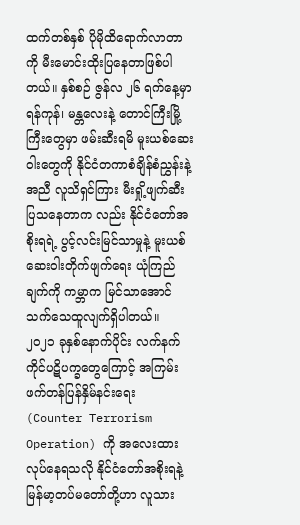ထက်တစ်နှစ် ပိုမိုထိရောက်လာတာကို မီးမောင်းထိုးပြနေတာဖြစ်ပါတယ်။ နှစ်စဉ် ဇွန်လ ၂၆ ရက်နေ့မှာ ရန်ကုန်၊ မန္တလေးနဲ့ တောင်ကြီးမြို့ကြီးတွေမှာ ဖမ်းဆီးရမိ မူးယစ်ဆေးဝါးတွေကို နိုင်ငံတကာစံချိန်စံညွှန်းနဲ့အညီ လူသိရှင်ကြား မီးရှို့ဖျက်ဆီးပြသနေတာက လည်း နိုင်ငံတော်အစိုးရရဲ့ ပွင့်လင်းမြင်သာမှုနဲ့ မူးယစ်ဆေးဝါးတိုက်ဖျက်ရေး ယုံကြည်ချက်ကို ကမ္ဘာက မြင်သာအောင် သက်သေထူလျက်ရှိပါတယ်။
၂၀၂၁ ခုနှစ်နောက်ပိုင်း လက်နက်ကိုင်ပဋိပက္ခတွေကြောင့် အကြမ်းဖက်တန်ပြန်နှိမ်နင်းရေး (Counter Terrorism Operation) ကို အလေးထား လုပ်နေရသလို နိုင်ငံတော်အစိုးရနဲ့ မြန်မာ့တပ်မတော်တို့ဟာ လူသား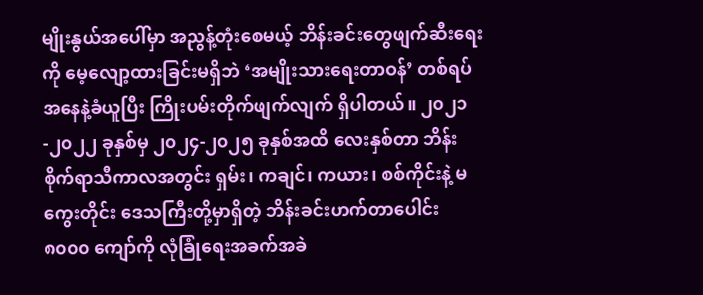မျိုးနွယ်အပေါ်မှာ အညွန့်တုံးစေမယ့် ဘိန်းခင်းတွေဖျက်ဆီးရေးကို မေ့လျော့ထားခြင်းမရှိဘဲ ‘အမျိုးသားရေးတာဝန်’ တစ်ရပ်အနေနဲ့ခံယူပြီး ကြိုးပမ်းတိုက်ဖျက်လျက် ရှိပါတယ်။ ၂၀၂၁-၂၀၂၂ ခုနှစ်မှ ၂၀၂၄-၂၀၂၅ ခုနှစ်အထိ လေးနှစ်တာ ဘိန်းစိုက်ရာသီကာလအတွင်း ရှမ်း၊ ကချင်၊ ကယား၊ စစ်ကိုင်းနဲ့ မကွေးတိုင်း ဒေသကြီးတို့မှာရှိတဲ့ ဘိန်းခင်းဟက်တာပေါင်း ၈၀၀၀ ကျော်ကို လုံခြုံရေးအခက်အခဲ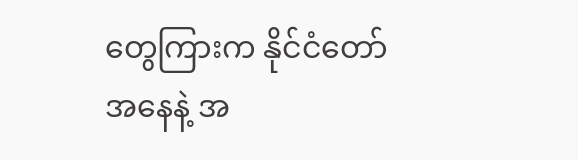တွေကြားက နိုင်ငံတော်အနေနဲ့ အ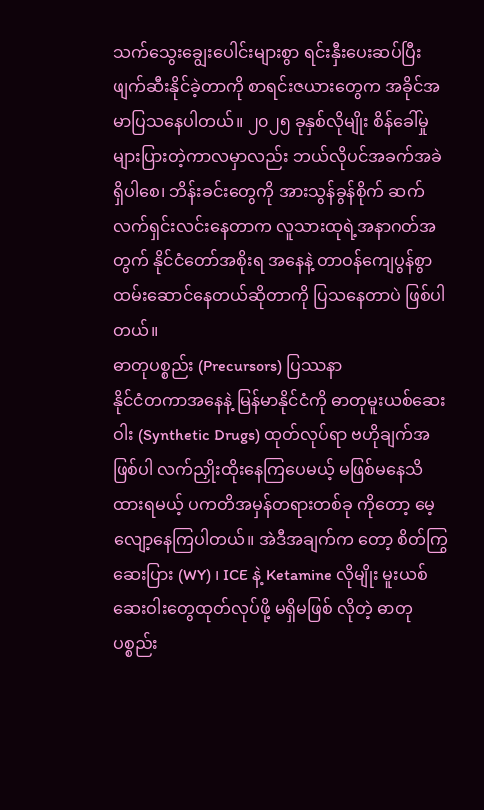သက်သွေးချွေးပေါင်းများစွာ ရင်းနှီးပေးဆပ်ပြီး ဖျက်ဆီးနိုင်ခဲ့တာကို စာရင်းဇယားတွေက အခိုင်အမာပြသနေပါတယ်။ ၂၀၂၅ ခုနှစ်လိုမျိုး စိန်ခေါ်မှုများပြားတဲ့ကာလမှာလည်း ဘယ်လိုပင်အခက်အခဲရှိပါစေ၊ ဘိန်းခင်းတွေကို အားသွန်ခွန်စိုက် ဆက်လက်ရှင်းလင်းနေတာက လူသားထုရဲ့အနာဂတ်အတွက် နိုင်ငံတော်အစိုးရ အနေနဲ့ တာဝန်ကျေပွန်စွာ ထမ်းဆောင်နေတယ်ဆိုတာကို ပြသနေတာပဲ ဖြစ်ပါတယ်။
ဓာတုပစ္စည်း (Precursors) ပြဿနာ
နိုင်ငံတကာအနေနဲ့ မြန်မာနိုင်ငံကို ဓာတုမူးယစ်ဆေးဝါး (Synthetic Drugs) ထုတ်လုပ်ရာ ဗဟိုချက်အဖြစ်ပါ လက်ညှိုးထိုးနေကြပေမယ့် မဖြစ်မနေသိထားရမယ့် ပကတိအမှန်တရားတစ်ခု ကိုတော့ မေ့လျော့နေကြပါတယ်။ အဲဒီအချက်က တော့ စိတ်ကြွဆေးပြား (WY) ၊ ICE နဲ့ Ketamine လိုမျိုး မူးယစ်ဆေးဝါးတွေထုတ်လုပ်ဖို့ မရှိမဖြစ် လိုတဲ့ ဓာတုပစ္စည်း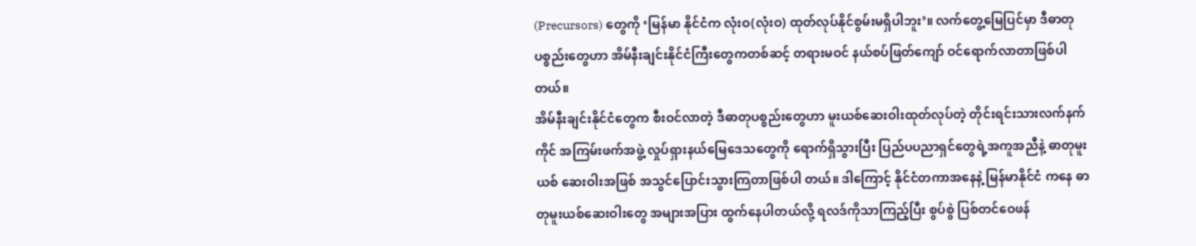(Precursors) တွေကို ‘မြန်မာ နိုင်ငံက လုံးဝ(လုံးဝ) ထုတ်လုပ်နိုင်စွမ်းမရှိပါဘူး’။ လက်တွေ့မြေပြင်မှာ ဒီဓာတုပစ္စည်းတွေဟာ အိမ်နီးချင်းနိုင်ငံကြီးတွေကတစ်ဆင့် တရားမဝင် နယ်စပ်ဖြတ်ကျော် ဝင်ရောက်လာတာဖြစ်ပါတယ်။
အိမ်နီးချင်းနိုင်ငံတွေက စီးဝင်လာတဲ့ ဒီဓာတုပစ္စည်းတွေဟာ မူးယစ်ဆေးဝါးထုတ်လုပ်တဲ့ တိုင်းရင်းသားလက်နက်ကိုင် အကြမ်းဖက်အဖွဲ့ လှုပ်ရှားနယ်မြေဒေသတွေကို ရောက်ရှိသွားပြီး ပြည်ပပညာရှင်တွေရဲ့အကူအညီနဲ့ ဓာတုမူးယစ် ဆေးဝါးအဖြစ် အသွင်ပြောင်းသွားကြတာဖြစ်ပါ တယ်။ ဒါကြောင့် နိုင်ငံတကာအနေနဲ့ မြန်မာနိုင်ငံ ကနေ ဓာတုမူးယစ်ဆေးဝါးတွေ အများအပြား ထွက်နေပါတယ်လို့ ရလဒ်ကိုသာကြည့်ပြီး စွပ်စွဲ ပြစ်တင်ဝေဖန်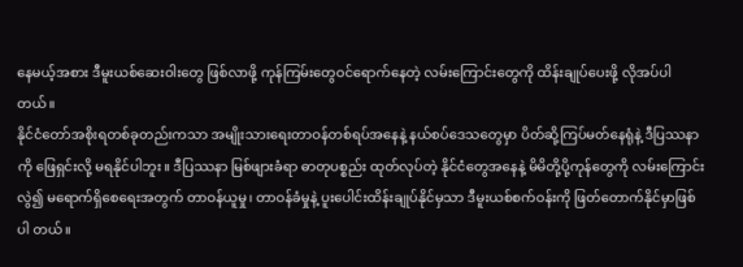နေမယ့်အစား ဒီမူးယစ်ဆေးဝါးတွေ ဖြစ်လာဖို့ ကုန်ကြမ်းတွေဝင်ရောက်နေတဲ့ လမ်းကြောင်းတွေကို ထိန်းချုပ်ပေးဖို့ လိုအပ်ပါတယ်။
နိုင်ငံတော်အစိုးရတစ်ခုတည်းကသာ အမျိုးသားရေးတာဝန်တစ်ရပ်အနေနဲ့ နယ်စပ်ဒေသတွေမှာ ပိတ်ဆို့ကြပ်မတ်နေရုံနဲ့ ဒီပြဿနာကို ဖြေရှင်းလို့ မရနိုင်ပါဘူး။ ဒီပြဿနာ မြစ်ဖျားခံရာ ဓာတုပစ္စည်း ထုတ်လုပ်တဲ့ နိုင်ငံတွေအနေနဲ့ မိမိတို့ပို့ကုန်တွေကို လမ်းကြောင်းလွဲ၍ မရောက်ရှိစေရေးအတွက် တာဝန်ယူမှု၊ တာဝန်ခံမှုနဲ့ ပူးပေါင်းထိန်းချုပ်နိုင်မှသာ ဒီမူးယစ်စက်ဝန်းကို ဖြတ်တောက်နိုင်မှာဖြစ်ပါ တယ်။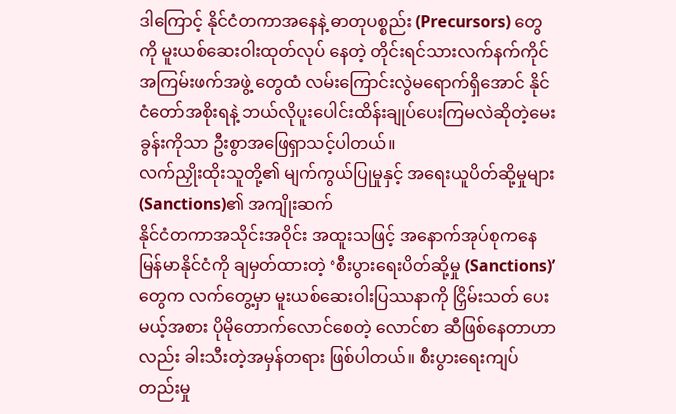ဒါကြောင့် နိုင်ငံတကာအနေနဲ့ ဓာတုပစ္စည်း (Precursors) တွေကို မူးယစ်ဆေးဝါးထုတ်လုပ် နေတဲ့ တိုင်းရင်သားလက်နက်ကိုင် အကြမ်းဖက်အဖွဲ့ တွေထံ လမ်းကြောင်းလွဲမရောက်ရှိအောင် နိုင်ငံတော်အစိုးရနဲ့ ဘယ်လိုပူးပေါင်းထိန်းချုပ်ပေးကြမလဲဆိုတဲ့မေးခွန်းကိုသာ ဦးစွာအဖြေရှာသင့်ပါတယ်။
လက်ညှိုးထိုးသူတို့၏ မျက်ကွယ်ပြုမှုနှင့် အရေးယူပိတ်ဆို့မှုများ(Sanctions)၏ အကျိုးဆက်
နိုင်ငံတကာအသိုင်းအဝိုင်း အထူးသဖြင့် အနောက်အုပ်စုကနေ မြန်မာနိုင်ငံကို ချမှတ်ထားတဲ့ ‘စီးပွားရေးပိတ်ဆို့မှု (Sanctions)’ တွေက လက်တွေ့မှာ မူးယစ်ဆေးဝါးပြဿနာကို ငြှိမ်းသတ် ပေးမယ့်အစား ပိုမိုတောက်လောင်စေတဲ့ လောင်စာ ဆီဖြစ်နေတာဟာလည်း ခါးသီးတဲ့အမှန်တရား ဖြစ်ပါတယ်။ စီးပွားရေးကျပ်တည်းမှု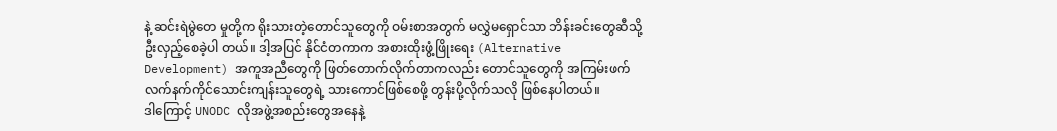နဲ့ ဆင်းရဲမွဲတေ မှုတို့က ရိုးသားတဲ့တောင်သူတွေကို ဝမ်းစာအတွက် မလွှဲမရှောင်သာ ဘိန်းခင်းတွေဆီသို့ ဦးလှည့်စေခဲ့ပါ တယ်။ ဒါ့အပြင် နိုင်ငံတကာက အစားထိုးဖွံ့ဖြိုးရေး (Alternative Development) အကူအညီတွေကို ဖြတ်တောက်လိုက်တာကလည်း တောင်သူတွေကို အကြမ်းဖက်လက်နက်ကိုင်သောင်းကျန်းသူတွေရဲ့ သားကောင်ဖြစ်စေဖို့ တွန်းပို့လိုက်သလို ဖြစ်နေပါတယ်။
ဒါကြောင့် UNODC လိုအဖွဲ့အစည်းတွေအနေနဲ့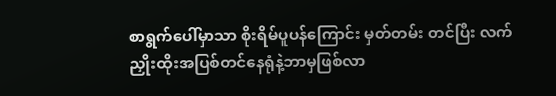စာရွက်ပေါ်မှာသာ စိုးရိမ်ပူပန်ကြောင်း မှတ်တမ်း တင်ပြီး လက်ညှိုးထိုးအပြစ်တင်နေရုံနဲ့ဘာမှဖြစ်လာ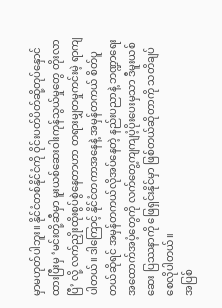မှာမဟုတ်ပါဘူး။ နိုင်ငံတစ်နိုင်ငံကို ဝိုင်းပတ်ပိတ်ဆို့တုပ်နှောင်ထားပြီးမှ ‘မင်းတို့ဆီမှာ မူးယစ်ဆေးဝါးကုန်သွယ်မှုတွေ တိုးလာပြီ’ လို့ လက်ညှိုးထိုးစွပ်စွဲနေတာဟာ တရားမျှတမှုကင်းမဲ့ ရာကျပါတယ်။ ဒါကြောင့် နိုင်ငံတကာအနေနဲ့ အမှန်တကယ် စိတ်ပူတယ်ဆိုရင် အမှန်တကယ်လိုအပ်နေတဲ့ နည်းပညာနဲ့ ဘဏ္ဍာရေး အထောက်အပံ့တွေကို လက်တွေ့ကျကျပံ့ပိုးပေးမှသာ ဒီမူးယစ်ဆေး ပြဿနာကို ဖြေရှင်းနိုင်မှာ ဖြစ်တယ်ဆိုတာကို သတိချပ်စေလိုပါတယ်။
အပြစ်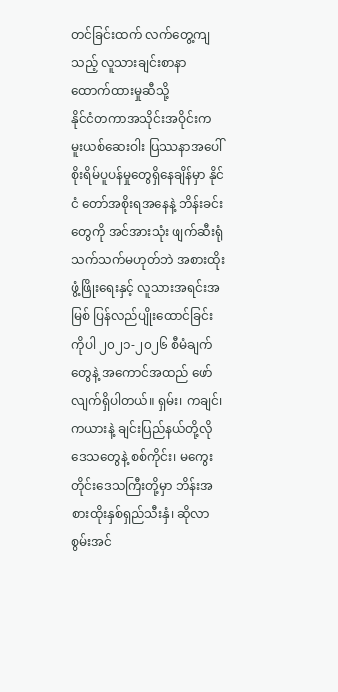တင်ခြင်းထက် လက်တွေ့ကျသည့် လူသားချင်းစာနာထောက်ထားမှုဆီသို့
နိုင်ငံတကာအသိုင်းအဝိုင်းက မူးယစ်ဆေးဝါး ပြဿနာအပေါ် စိုးရိမ်ပူပန်မှုတွေရှိနေချိန်မှာ နိုင်ငံ တော်အစိုးရအနေနဲ့ ဘိန်းခင်းတွေကို အင်အားသုံး ဖျက်ဆီးရုံသက်သက်မဟုတ်ဘဲ အစားထိုးဖွံ့ဖြိုးရေးနှင့် လူသားအရင်းအမြစ် ပြန်လည်ပျိုးထောင်ခြင်းကိုပါ ၂၀၂၁-၂၀၂၆ စီမံချက်တွေနဲ့ အကောင်အထည် ဖော်လျက်ရှိပါတယ်။ ရှမ်း၊ ကချင်၊ ကယားနဲ့ ချင်းပြည်နယ်တို့လို ဒေသတွေနဲ့ စစ်ကိုင်း၊ မကွေးတိုင်းဒေသကြီးတို့မှာ ဘိန်းအစားထိုးနှစ်ရှည်သီးနှံ၊ ဆိုလာ စွမ်းအင်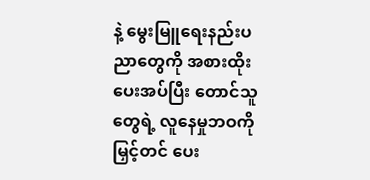နဲ့ မွေးမြူရေးနည်းပညာတွေကို အစားထိုးပေးအပ်ပြီး တောင်သူတွေရဲ့ လူနေမှုဘဝကို မြှင့်တင် ပေး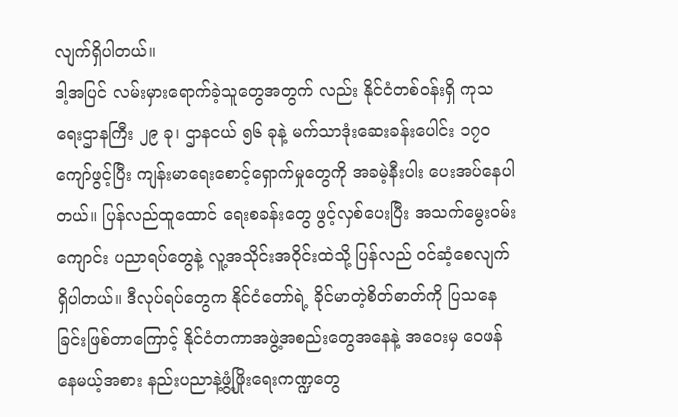လျက်ရှိပါတယ်။
ဒါ့အပြင် လမ်းမှားရောက်ခဲ့သူတွေအတွက် လည်း နိုင်ငံတစ်ဝန်းရှိ ကုသရေးဌာနကြီး ၂၉ ခု၊ ဌာနငယ် ၅၆ ခုနဲ့ မက်သာဒုံးဆေးခန်းပေါင်း ၁၇၀ ကျော်ဖွင့်ပြီး ကျန်းမာရေးစောင့်ရှောက်မှုတွေကို အခမဲ့နီးပါး ပေးအပ်နေပါတယ်။ ပြန်လည်ထူထောင် ရေးစခန်းတွေ ဖွင့်လှစ်ပေးပြီး အသက်မွေးဝမ်းကျောင်း ပညာရပ်တွေနဲ့ လူ့အသိုင်းအဝိုင်းထဲသို့ ပြန်လည် ဝင်ဆံ့စေလျက်ရှိပါတယ်။ ဒီလုပ်ရပ်တွေက နိုင်ငံတော်ရဲ့ ခိုင်မာတဲ့စိတ်ဓာတ်ကို ပြသနေခြင်းဖြစ်တာကြောင့် နိုင်ငံတကာအဖွဲ့အစည်းတွေအနေနဲ့ အဝေးမှ ဝေဖန်နေမယ့်အစား နည်းပညာနဲ့ဖွံ့ဖြိုးရေးကဏ္ဍတွေ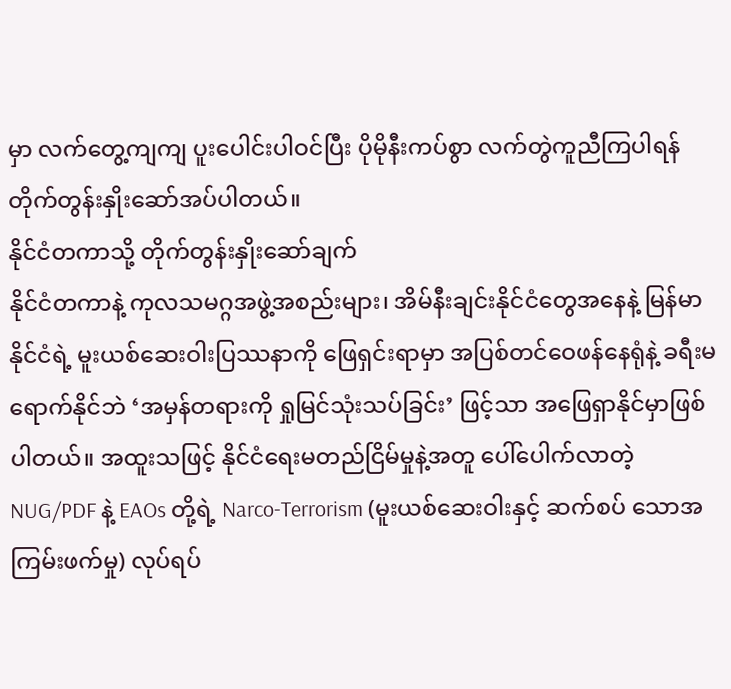မှာ လက်တွေ့ကျကျ ပူးပေါင်းပါဝင်ပြီး ပိုမိုနီးကပ်စွာ လက်တွဲကူညီကြပါရန် တိုက်တွန်းနှိုးဆော်အပ်ပါတယ်။
နိုင်ငံတကာသို့ တိုက်တွန်းနှိုးဆော်ချက်
နိုင်ငံတကာနဲ့ ကုလသမဂ္ဂအဖွဲ့အစည်းများ၊ အိမ်နီးချင်းနိုင်ငံတွေအနေနဲ့ မြန်မာနိုင်ငံရဲ့ မူးယစ်ဆေးဝါးပြဿနာကို ဖြေရှင်းရာမှာ အပြစ်တင်ဝေဖန်နေရုံနဲ့ ခရီးမရောက်နိုင်ဘဲ ‘အမှန်တရားကို ရှုမြင်သုံးသပ်ခြင်း’ ဖြင့်သာ အဖြေရှာနိုင်မှာဖြစ်ပါတယ်။ အထူးသဖြင့် နိုင်ငံရေးမတည်ငြိမ်မှုနဲ့အတူ ပေါ်ပေါက်လာတဲ့ NUG/PDF နဲ့ EAOs တို့ရဲ့ Narco-Terrorism (မူးယစ်ဆေးဝါးနှင့် ဆက်စပ် သောအကြမ်းဖက်မှု) လုပ်ရပ်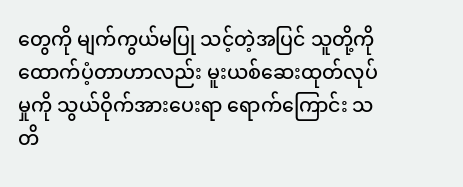တွေကို မျက်ကွယ်မပြု သင့်တဲ့အပြင် သူတို့ကို ထောက်ပံ့တာဟာလည်း မူးယစ်ဆေးထုတ်လုပ်မှုကို သွယ်ဝိုက်အားပေးရာ ရောက်ကြောင်း သတိ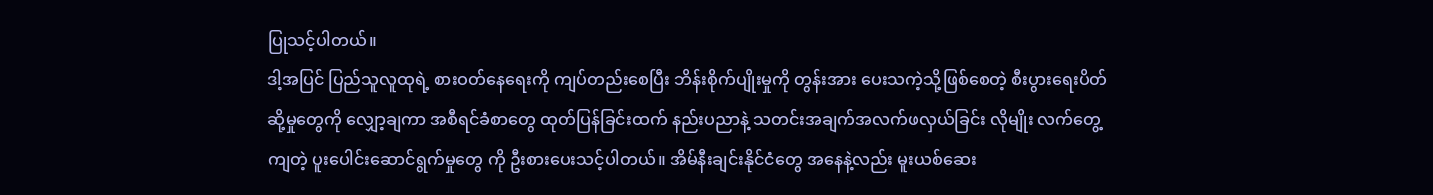ပြုသင့်ပါတယ်။
ဒါ့အပြင် ပြည်သူလူထုရဲ့ စားဝတ်နေရေးကို ကျပ်တည်းစေပြီး ဘိန်းစိုက်ပျိုးမှုကို တွန်းအား ပေးသကဲ့သို့ဖြစ်စေတဲ့ စီးပွားရေးပိတ်ဆို့မှုတွေကို လျှော့ချကာ အစီရင်ခံစာတွေ ထုတ်ပြန်ခြင်းထက် နည်းပညာနဲ့ သတင်းအချက်အလက်ဖလှယ်ခြင်း လိုမျိုး လက်တွေ့ကျတဲ့ ပူးပေါင်းဆောင်ရွက်မှုတွေ ကို ဦးစားပေးသင့်ပါတယ်။ အိမ်နီးချင်းနိုင်ငံတွေ အနေနဲ့လည်း မူးယစ်ဆေး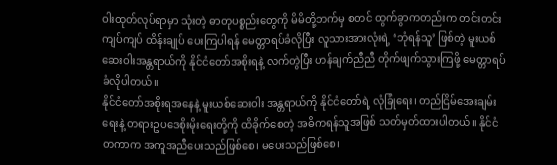ဝါးထုတ်လုပ်ရာမှာ သုံးတဲ့ ဓာတုပစ္စည်းတွေကို မိမိတို့ဘက်မှ စတင် ထွက်ခွာကတည်းက တင်းတင်းကျပ်ကျပ် ထိန်းချုပ် ပေးကြပါရန် မေတ္တာရပ်ခံလိုပြီး လူသားအားလုံးရဲ့ ‘ဘုံရန်သူ’ ဖြစ်တဲ့ မူးယစ်ဆေးဝါးအန္တရာယ်ကို နိုင်ငံတော်အစိုးရနဲ့ လက်တွဲပြီး ဟန်ချက်ညီညီ တိုက်ဖျက်သွားကြဖို့ မေတ္တာရပ်ခံလိုပါတယ်။
နိုင်ငံတော်အစိုးရအနေနဲ့ မူးယစ်ဆေးဝါး အန္တရာယ်ကို နိုင်ငံတော်ရဲ့ လုံခြုံရေး၊ တည်ငြိမ်အေးချမ်းရေးနဲ့ တရားဥပဒေစိုးမိုးရေးတို့ကို ထိခိုက်စေတဲ့ အဓိကရန်သူအဖြစ် သတ်မှတ်ထားပါတယ်။ နိုင်ငံတကာက အကူအညီပေးသည်ဖြစ်စေ၊ မပေးသည်ဖြစ်စေ၊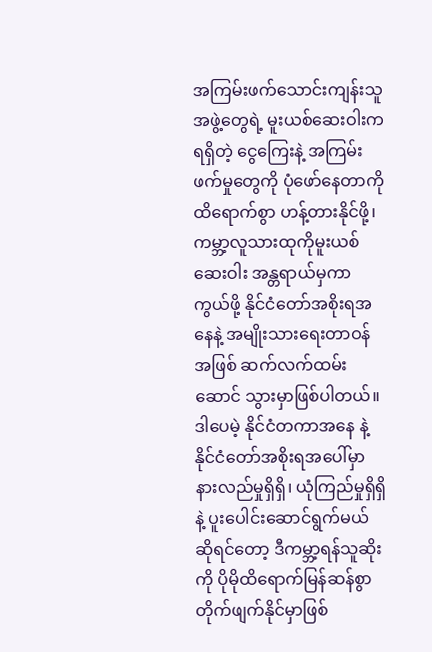အကြမ်းဖက်သောင်းကျန်းသူ အဖွဲ့တွေရဲ့ မူးယစ်ဆေးဝါးကရရှိတဲ့ ငွေကြေးနဲ့ အကြမ်းဖက်မှုတွေကို ပုံဖော်နေတာကို ထိရောက်စွာ ဟန့်တားနိုင်ဖို့၊ ကမ္ဘာ့လူသားထုကိုမူးယစ်ဆေးဝါး အန္တရာယ်မှကာကွယ်ဖို့ နိုင်ငံတော်အစိုးရအနေနဲ့ အမျိုးသားရေးတာဝန်အဖြစ် ဆက်လက်ထမ်းဆောင် သွားမှာဖြစ်ပါတယ်။ ဒါပေမဲ့ နိုင်ငံတကာအနေ နဲ့ နိုင်ငံတော်အစိုးရအပေါ်မှာ နားလည်မှုရှိရှိ၊ ယုံကြည်မှုရှိရှိနဲ့ ပူးပေါင်းဆောင်ရွက်မယ်ဆိုရင်တော့ ဒီကမ္ဘာ့ရန်သူဆိုးကို ပိုမိုထိရောက်မြန်ဆန်စွာ တိုက်ဖျက်နိုင်မှာဖြစ်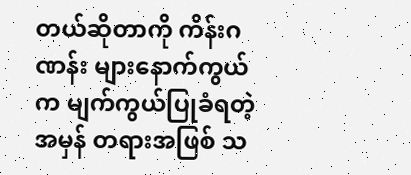တယ်ဆိုတာကို ကိန်းဂဏန်း များနောက်ကွယ်က မျက်ကွယ်ပြုခံရတဲ့ အမှန် တရားအဖြစ် သ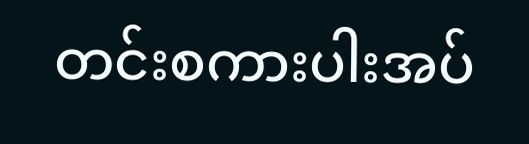တင်းစကားပါးအပ်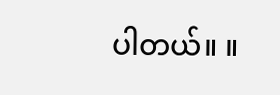ပါတယ်။ ။